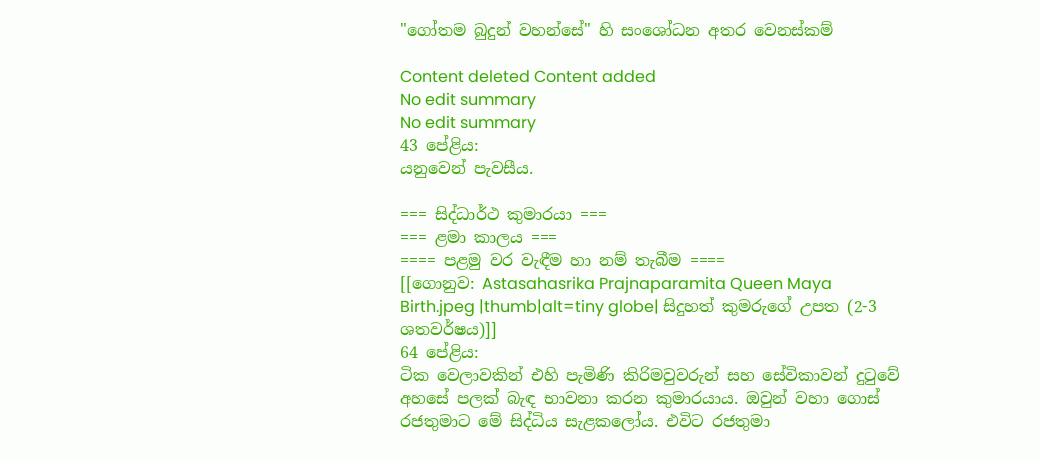"ගෝතම බුදුන් වහන්සේ" හි සංශෝධන අතර වෙනස්කම්

Content deleted Content added
No edit summary
No edit summary
43 පේළිය:
යනුවෙන් පැවසීය.

=== සිද්ධාර්ථ කුමාරයා ===
=== ළමා කාලය ===
==== පළමු වර වැඳීම හා නම් තැබීම ====
[[ගොනුව: Astasahasrika Prajnaparamita Queen Maya Birth.jpeg |thumb|alt=tiny globe| සිදුහත් කුමරුගේ උපත (2-3 ශතවර්ෂය)]]
64 පේළිය:
ටික වෙලාවකින් එහි පැමිණි කිරිමවුවරුන් සහ සේවිකාවන් දුටුවේ අහසේ පලක් බැඳ භාවනා කරන කුමාරයාය. ඔවුන් වහා ගොස් රජතුමාට මේ සිද්ධිය සැළකලෝය. එවිට රජතුමා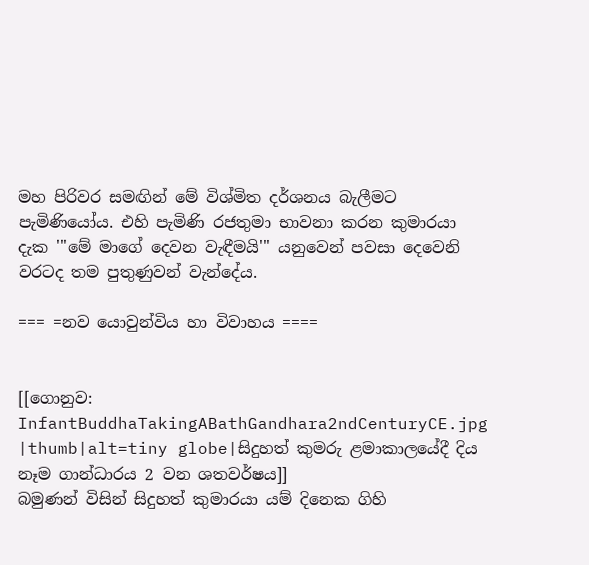මහ පිරිවර සමඟින් මේ විශ්මිත දර්ශනය බැලීමට පැමිණියෝය. එහි පැමිණි රජතුමා භාවනා කරන කුමාරයා දැක '''මේ මාගේ දෙවන වැඳීමයි''' යනුවෙන් පවසා දෙවෙනි වරටද තම පුතුණුවන් වැන්දේය.

=== =නව යොවුන්විය හා විවාහය ====


[[ගොනුව: InfantBuddhaTakingABathGandhara2ndCenturyCE.jpg |thumb|alt=tiny globe|සිදුහත් කුමරු ළමාකාලයේදී දිය නෑම ගාන්ධාරය 2 වන ශතවර්ෂය]]
බමුණන් විසින් සිදුහත් කුමාරයා යම් දිනෙක ගිහි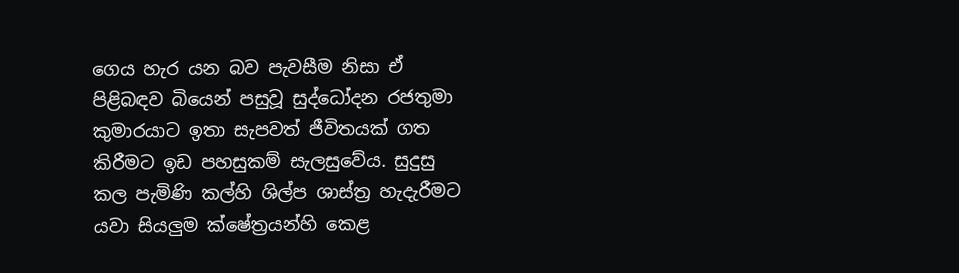ගෙය හැර යන බව පැවසීම නිසා ඒ පිළිබඳව බියෙන් පසුවූ සුද්ධෝදන රජතුමා කුමාරයාට ඉතා සැපවත් ජීවිතයක් ගත කිරීමට ඉඩ පහසුකම් සැලසුවේය. සුදුසු කල පැමිණි කල්හි ශිල්ප ශාස්ත්‍ර හැදැරීමට යවා සියලුම ක්ෂේත්‍රයන්හි කෙළ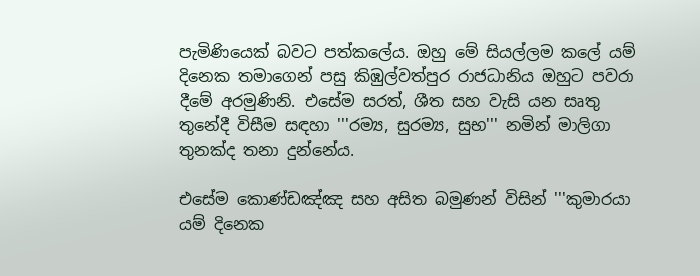පැමිණියෙක් බවට පත්කලේය. ඔහු මේ සියල්ලම කලේ යම් දිනෙක තමාගෙන් පසු කිඹුල්වත්පුර රාජධානිය ඔහුට පවරා දීමේ අරමුණිනි. එසේම සරත්, ශීත සහ වැසි යන සෘතු තුනේදී විසීම සඳහා '''රම්‍ය, සුරම්‍ය, සුභ''' නමින් මාලිගා තුනක්ද තනා දුන්නේය.

එසේම කොණ්ඩඤ්ඤ සහ අසිත බමුණන් විසින් '''කුමාරයා යම් දිනෙක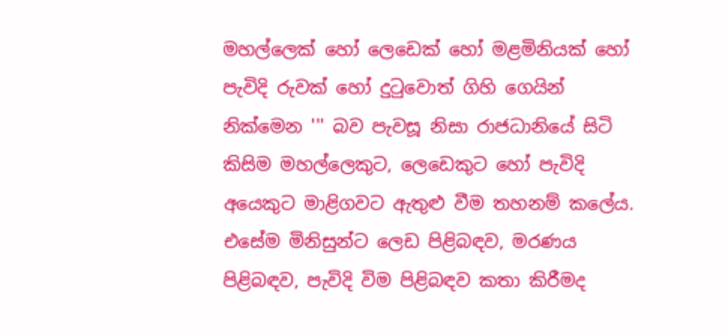මහල්ලෙක් හෝ ලෙඩෙක් හෝ මළමිනියක් හෝ පැවිදි රුවක් හෝ දුටුවොත් ගිහි ගෙයින් නික්මෙන ''' බව පැවසූ නිසා රාජධානියේ සිටි කිසිම මහල්ලෙකුට, ලෙඩෙකුට හෝ පැවිදි අයෙකුට මාළිගවට ඇතුළු වීම තහනම් කලේය. එසේම මිනිසුන්ට ලෙඩ පිළිබඳව, මරණය පිළිබඳව, පැවිදි විම පිළිබඳව කතා කිරීමද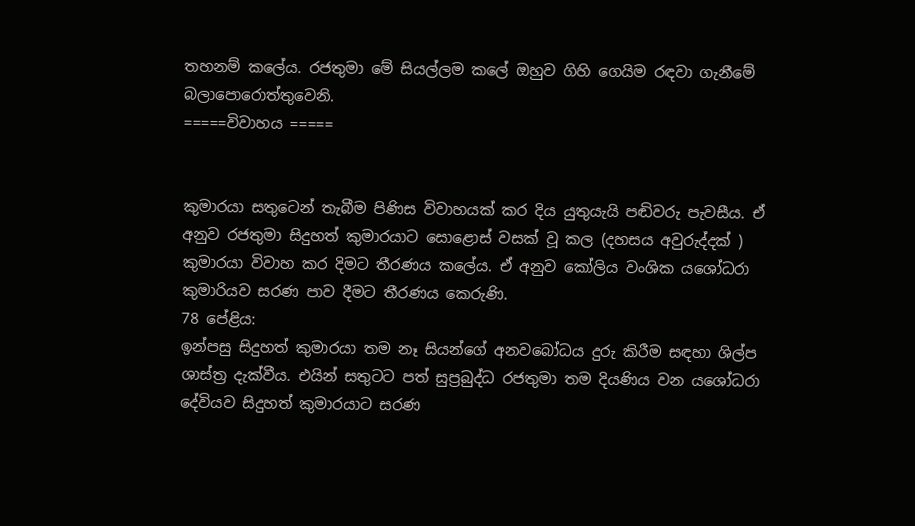තහනම් කලේය. රජතුමා මේ සියල්ලම කලේ ඔහුව ගිහි ගෙයිම රඳවා ගැනීමේ බලාපොරොත්තුවෙනි.
=====විවාහය =====


කුමාරයා සතුටෙන් තැබීම පිණිස විවාහයක් කර දිය යුතුයැයි පඬිවරු පැවසීය. ඒ අනුව රජතුමා සිදුහත් කුමාරයාට සොළොස් වසක් වූ කල (දහසය අවුරුද්දක් ) කුමාරයා විවාහ කර දිමට තීරණය කලේය. ඒ අනුව කෝලිය වංශික යශෝධරා කුමාරියව සරණ පාව දීමට තීරණය කෙරුණි.
78 පේළිය:
ඉන්පසු සිදුහත් කුමාරයා තම නෑ සියන්ගේ අනවබෝධය දුරු කිරීම සඳහා ශිල්ප ශාස්ත්‍ර දැක්වීය. එයින් සතුටට පත් සුප්‍රබුද්ධ රජතුමා තම දියණිය වන යශෝධරා දේවියව සිදුහත් කුමාරයාට සරණ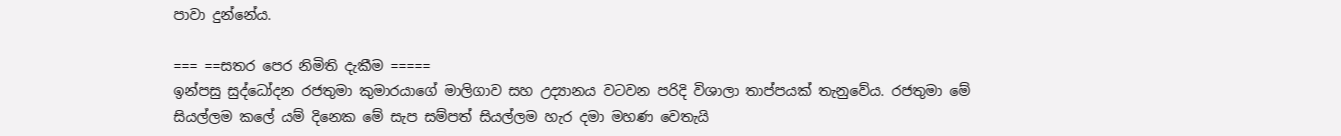පාවා දුන්නේය.

=== ==සතර පෙර නිමිති දැකීම =====
ඉන්පසු සුද්ධෝදන රජතුමා කුමාරයාගේ මාලිගාව සහ උද්‍යානය වටවන පරිදි විශාලා තාප්පයක් තැනුවේය. රජතුමා මේ සියල්ලම කලේ යම් දිනෙක මේ සැප සම්පත් සියල්ලම හැර දමා මහණ වෙතැයි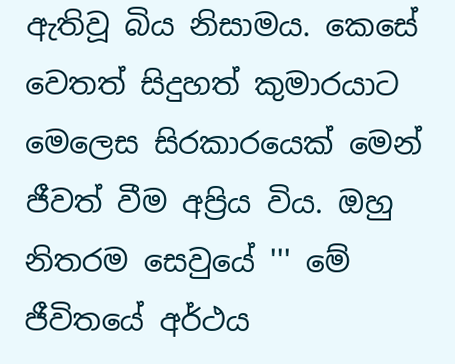ඇතිවූ බිය නිසාමය. කෙසේ වෙතත් සිදුහත් කුමාරයාට මෙලෙස සිරකාරයෙක් මෙන් ජීවත් වීම අප්‍රිය විය. ඔහු නිතරම සෙවුයේ ''' මේ ජීවිතයේ අර්ථය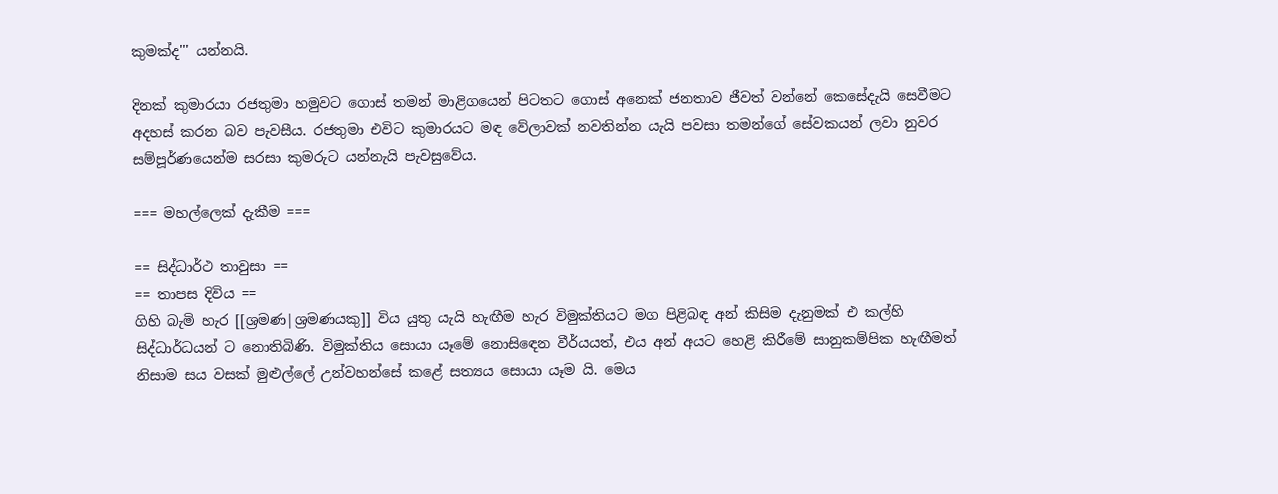කුමක්ද''' යන්නයි.

දිනක් කුමාරයා රජතුමා හමුවට ගොස් තමන් මාළිගයෙන් පිටතට ගොස් අනෙක් ජනතාව ජීවත් වන්නේ කෙසේදැයි සෙවීමට අදහස් කරන බව පැවසීය. රජතුමා එවිට කුමාරයට මඳ වේලාවක් නවතින්න යැයි පවසා තමන්ගේ සේවකයන් ලවා නුවර සම්පූර්ණයෙන්ම සරසා කුමරුට යන්නැයි පැවසුවේය.

=== මහල්ලෙක් දැකීම ===

== සිද්ධාර්ථ තාවුසා ==
== තාපස දිවිය ==
ගිහි බැමි හැර [[ශ්‍රමණ|ශ්‍රමණයකු]] විය යුතු යැයි හැඟීම හැර විමුක්තියට මග පිළිබඳ අන් කිසිම දැනුමක් එ කල්හි සිද්ධාර්ධයන් ට නොතිබිණි. විමුක්තිය සොයා යෑමේ නොසිඳෙන වීර්යයත්, එය අන් අයට හෙළි කිරීමේ සානුකම්පික හැඟීමත් නිසාම සය වසක් මුළුල්ලේ උන්වහන්සේ කළේ සත්‍යය සොයා යෑම යි. මෙය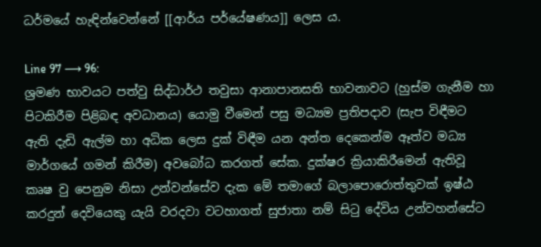ධර්මයේ හැඳින්වෙන්නේ [[ආර්ය පර්යේෂණය]] ලෙස ය.

Line 97 ⟶ 96:
ශ්‍රමණ භාවයට පත්වු සිද්ධාර්ථ තවුසා ආනාපානසති භාවනාවට (හුස්ම ගැනීම හා පිටකිරීම පිළිබඳ අවධානය) යොමු වීමෙන් පසු මධ්‍යම ප්‍රතිපදාව (සැප විඳීමට ඇති දැඩි ඇල්ම හා අධික ලෙස දුක් විඳීම යන අන්ත දෙකෙන්ම ඈත්ව මධ්‍ය මාර්ගයේ ගමන් කිරීම) අවබෝධ කරගත් සේක. දුක්ෂර ක්‍රියාකිරීමෙන් ඇතිවූ කෘෂ වු පෙනුම නිසා උන්වන්සේව දැක මේ තමාගේ බලාපොරොත්තුවක් ඉෂ්ඨ කරදුන් දෙවියෙකු යැයි වරදවා වටහාගත් සුජාතා නම් සිටු දේවිය උන්වහන්සේට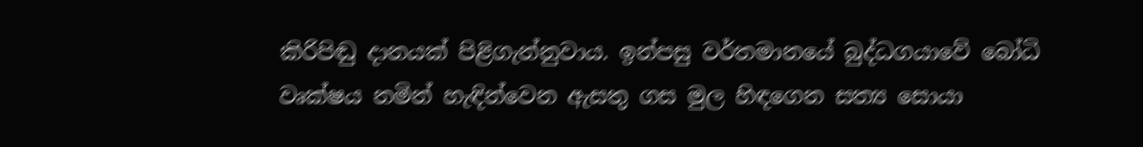කිරිපිඬු දානයක් පිළිගැන්නුවාය. ඉන්පසු වර්තමානයේ බුද්ධගයාවේ බෝධි වෘක්ෂය නමින් හැඳින්වෙන ඇසතු ‍ගස මුල හිඳගෙන සත්‍ය සොයා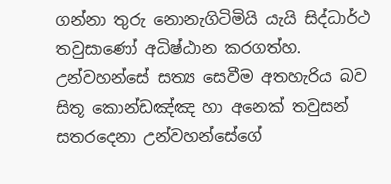ගන්නා තුරු නොනැගිටිමියි යැයි සිද්ධාර්ථ තවුසාණෝ අධිෂ්ඨාන කරගත්හ. උන්වහන්සේ සත්‍ය සෙවීම අතහැරිය බව සිතූ කොන්ඩඤ්ඤ හා අනෙක් තවුසන් සතරදෙනා උන්වහන්සේගේ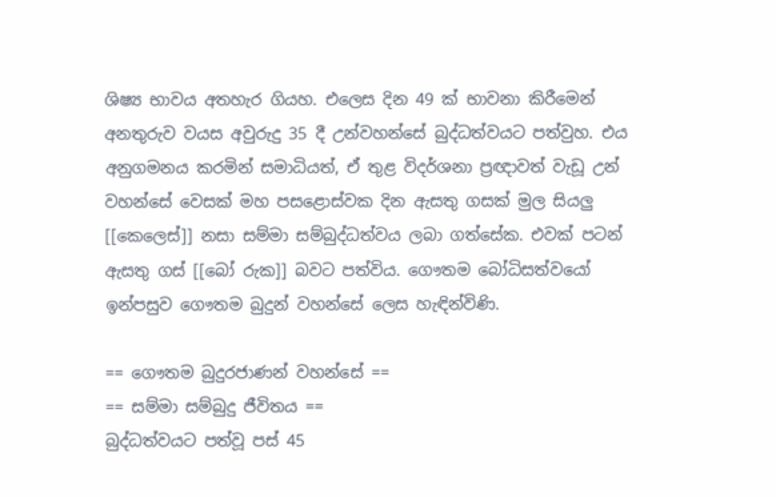ශිෂ්‍ය භාවය අතහැර ගියහ. එලෙස දින 49 ක් භාවනා කිරීමෙන් අනතුරුව වයස අවුරුදු 35 දී උන්වහන්සේ බුද්ධත්වයට පත්වුහ. එය අනුගමනය කරමින් සමාධියත්, ඒ තුළ විදර්ශනා ප්‍රඥාවත් වැඩූ උන් වහන්සේ වෙසක් මහ පසළොස්වක දින ඇසතු ගසක් මුල සියලු [[කෙලෙස්]] නසා සම්මා සම්බුද්ධත්වය ලබා ගත්සේක. එවක් පටන් ඇසතු ගස් [[බෝ රුක]] බවට පත්විය. ගෞතම බෝධිසත්වයෝ ඉන්පසුව ගෞතම බුදුන් වහන්සේ ලෙස හැඳින්විණි.

== ගෞතම බුදුරජාණන් වහන්සේ ==
== සම්මා සම්බුදු ජීවිතය ==
බුද්ධත්වයට පත්වූ පස් 45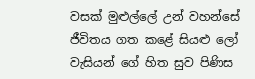වසක් මුළුල්ලේ උන් වහන්සේ ජීවිතය ගත කළේ සියළු ලෝ වැසියන් ගේ හිත සුව පිණිස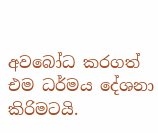අවබෝධ කරගත් එම ධර්මය දේශනා කිරිමටයි.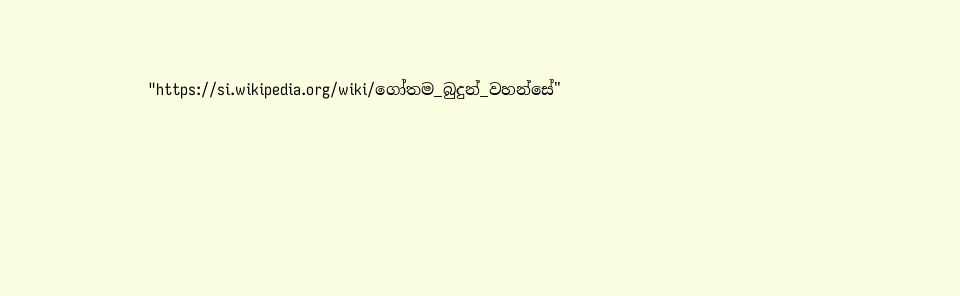"https://si.wikipedia.org/wiki/ගෝතම_බුදුන්_වහන්සේ"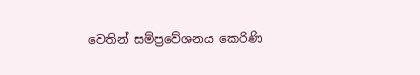වෙතින් සම්ප්‍රවේශනය කෙරිණි